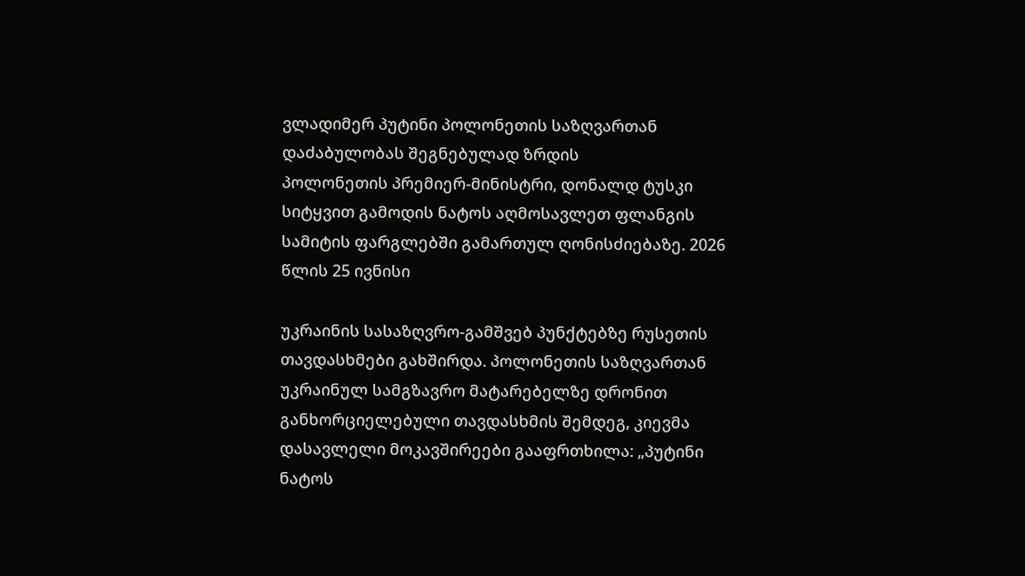ვლადიმერ პუტინი პოლონეთის საზღვართან დაძაბულობას შეგნებულად ზრდის
პოლონეთის პრემიერ-მინისტრი, დონალდ ტუსკი სიტყვით გამოდის ნატოს აღმოსავლეთ ფლანგის სამიტის ფარგლებში გამართულ ღონისძიებაზე. 2026 წლის 25 ივნისი

უკრაინის სასაზღვრო-გამშვებ პუნქტებზე რუსეთის თავდასხმები გახშირდა. პოლონეთის საზღვართან უკრაინულ სამგზავრო მატარებელზე დრონით განხორციელებული თავდასხმის შემდეგ, კიევმა დასავლელი მოკავშირეები გააფრთხილა: „პუტინი ნატოს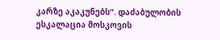კარზე აკაკუნებს“. დაძაბულობის ესკალაცია მოსკოვის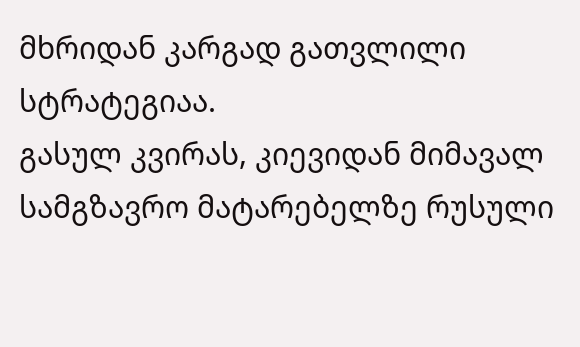მხრიდან კარგად გათვლილი სტრატეგიაა.
გასულ კვირას, კიევიდან მიმავალ სამგზავრო მატარებელზე რუსული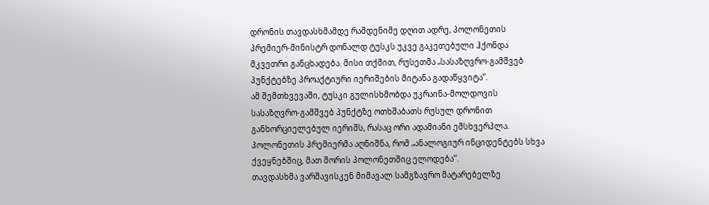დრონის თავდასხმამდე რამდენიმე დღით ადრე, პოლონეთის პრემიერ-მინისტრ დონალდ ტუსკს უკვე გაკეთებული ჰქონდა მკვეთრი განცხადება. მისი თქმით, რუსეთმა „სასაზღვრო-გამშვებ პუნქტებზე პროაქტიური იერიშების მიტანა გადაწყვიტა“.
ამ შემთხვევაში, ტუსკი გულისხმობდა უკრაინა-მოლდოვის სასაზღვრო-გამშვებ პუნქტზე ოთხშაბათს რუსულ დრონით განხორციელებულ იერიშს, რასაც ორი ადამიანი ემსხვერპლა. პოლონეთის პრემიერმა აღნიშნა, რომ „ანალოგიურ ინციდენტებს სხვა ქვეყნებშიც, მათ შორის პოლონეთშიც ელოდება“.
თავდასხმა ვარშავისკენ მიმავალ სამგზავრო მატარებელზე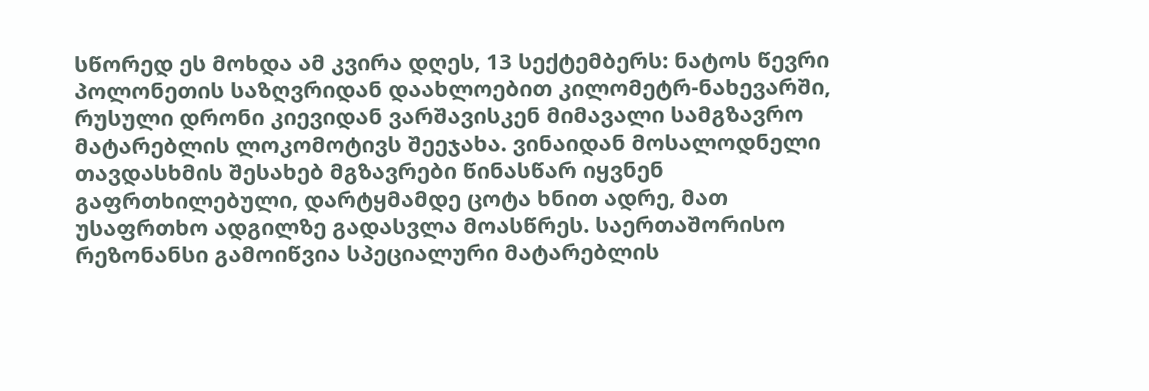სწორედ ეს მოხდა ამ კვირა დღეს, 13 სექტემბერს: ნატოს წევრი პოლონეთის საზღვრიდან დაახლოებით კილომეტრ-ნახევარში, რუსული დრონი კიევიდან ვარშავისკენ მიმავალი სამგზავრო მატარებლის ლოკომოტივს შეეჯახა. ვინაიდან მოსალოდნელი თავდასხმის შესახებ მგზავრები წინასწარ იყვნენ გაფრთხილებული, დარტყმამდე ცოტა ხნით ადრე, მათ უსაფრთხო ადგილზე გადასვლა მოასწრეს. საერთაშორისო რეზონანსი გამოიწვია სპეციალური მატარებლის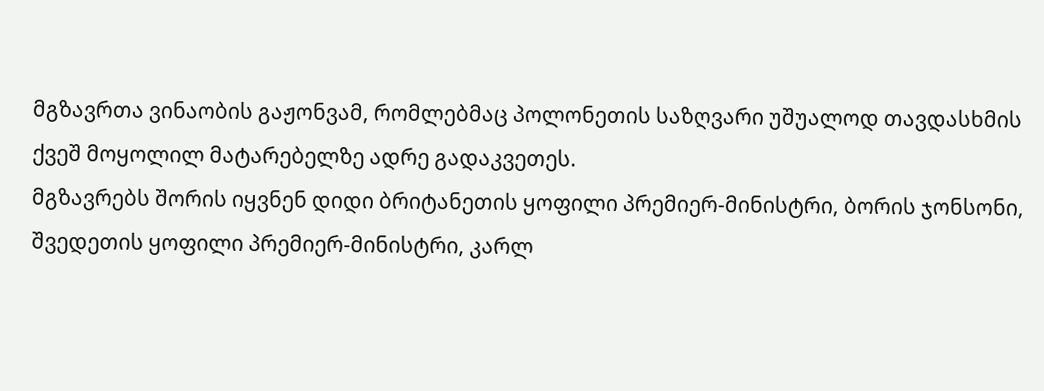მგზავრთა ვინაობის გაჟონვამ, რომლებმაც პოლონეთის საზღვარი უშუალოდ თავდასხმის ქვეშ მოყოლილ მატარებელზე ადრე გადაკვეთეს.
მგზავრებს შორის იყვნენ დიდი ბრიტანეთის ყოფილი პრემიერ-მინისტრი, ბორის ჯონსონი, შვედეთის ყოფილი პრემიერ-მინისტრი, კარლ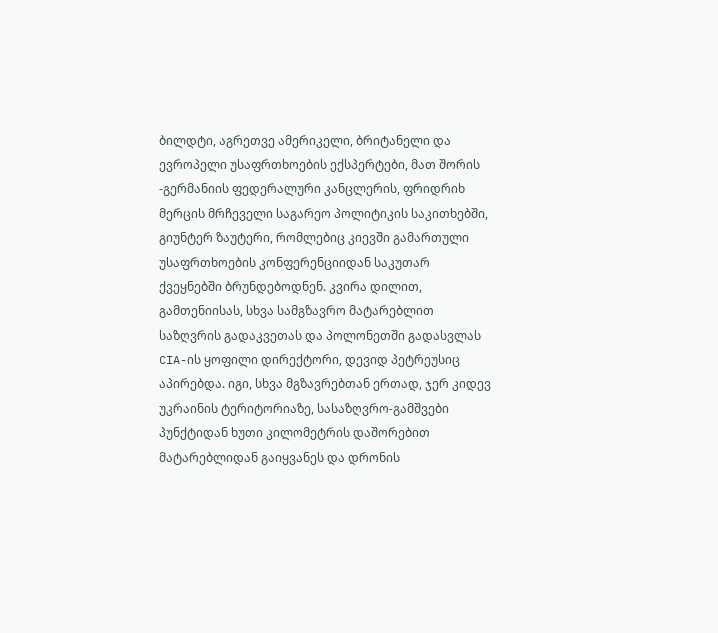ბილდტი, აგრეთვე ამერიკელი, ბრიტანელი და ევროპელი უსაფრთხოების ექსპერტები, მათ შორის -გერმანიის ფედერალური კანცლერის, ფრიდრიხ მერცის მრჩეველი საგარეო პოლიტიკის საკითხებში, გიუნტერ ზაუტერი, რომლებიც კიევში გამართული უსაფრთხოების კონფერენციიდან საკუთარ ქვეყნებში ბრუნდებოდნენ. კვირა დილით, გამთენიისას, სხვა სამგზავრო მატარებლით საზღვრის გადაკვეთას და პოლონეთში გადასვლას CIA-ის ყოფილი დირექტორი, დევიდ პეტრეუსიც აპირებდა. იგი, სხვა მგზავრებთან ერთად, ჯერ კიდევ უკრაინის ტერიტორიაზე, სასაზღვრო-გამშვები პუნქტიდან ხუთი კილომეტრის დაშორებით მატარებლიდან გაიყვანეს და დრონის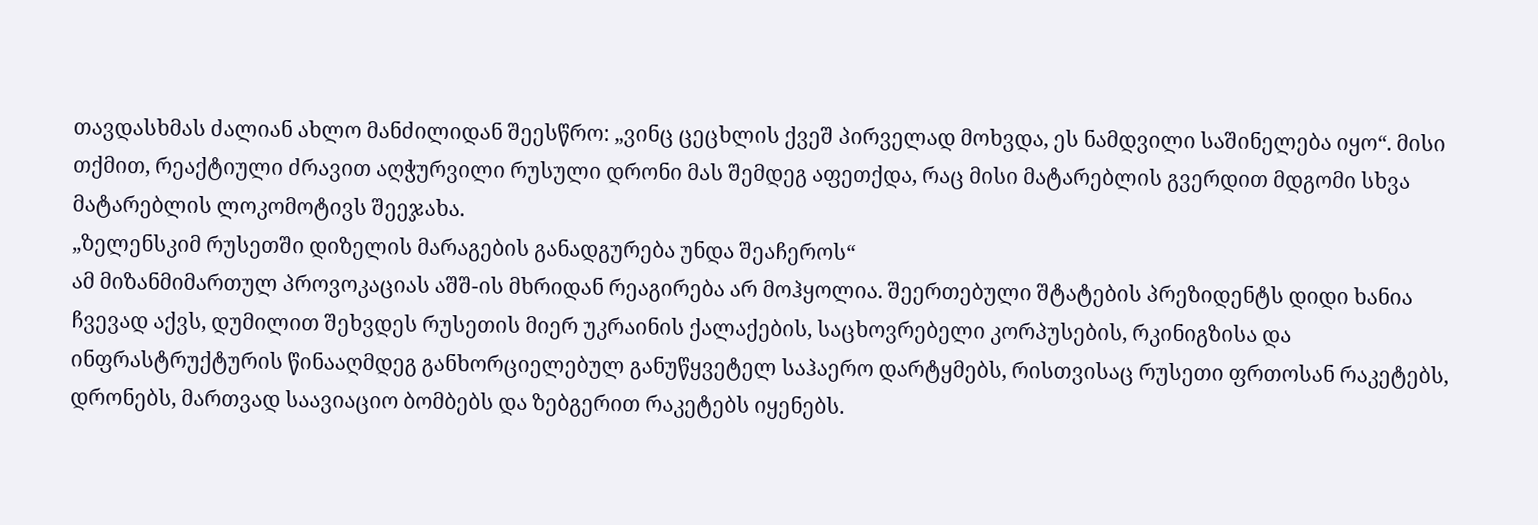თავდასხმას ძალიან ახლო მანძილიდან შეესწრო: „ვინც ცეცხლის ქვეშ პირველად მოხვდა, ეს ნამდვილი საშინელება იყო“. მისი თქმით, რეაქტიული ძრავით აღჭურვილი რუსული დრონი მას შემდეგ აფეთქდა, რაც მისი მატარებლის გვერდით მდგომი სხვა მატარებლის ლოკომოტივს შეეჯახა.
„ზელენსკიმ რუსეთში დიზელის მარაგების განადგურება უნდა შეაჩეროს“
ამ მიზანმიმართულ პროვოკაციას აშშ-ის მხრიდან რეაგირება არ მოჰყოლია. შეერთებული შტატების პრეზიდენტს დიდი ხანია ჩვევად აქვს, დუმილით შეხვდეს რუსეთის მიერ უკრაინის ქალაქების, საცხოვრებელი კორპუსების, რკინიგზისა და ინფრასტრუქტურის წინააღმდეგ განხორციელებულ განუწყვეტელ საჰაერო დარტყმებს, რისთვისაც რუსეთი ფრთოსან რაკეტებს, დრონებს, მართვად საავიაციო ბომბებს და ზებგერით რაკეტებს იყენებს.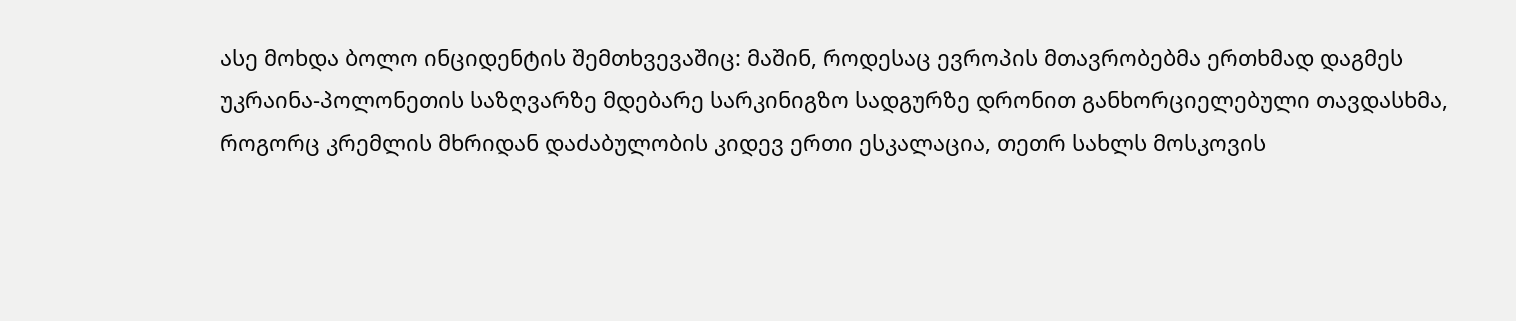ასე მოხდა ბოლო ინციდენტის შემთხვევაშიც: მაშინ, როდესაც ევროპის მთავრობებმა ერთხმად დაგმეს უკრაინა-პოლონეთის საზღვარზე მდებარე სარკინიგზო სადგურზე დრონით განხორციელებული თავდასხმა, როგორც კრემლის მხრიდან დაძაბულობის კიდევ ერთი ესკალაცია, თეთრ სახლს მოსკოვის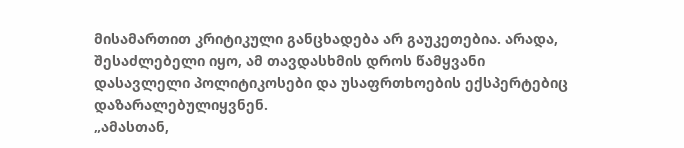მისამართით კრიტიკული განცხადება არ გაუკეთებია. არადა, შესაძლებელი იყო, ამ თავდასხმის დროს წამყვანი დასავლელი პოლიტიკოსები და უსაფრთხოების ექსპერტებიც დაზარალებულიყვნენ.
„ამასთან,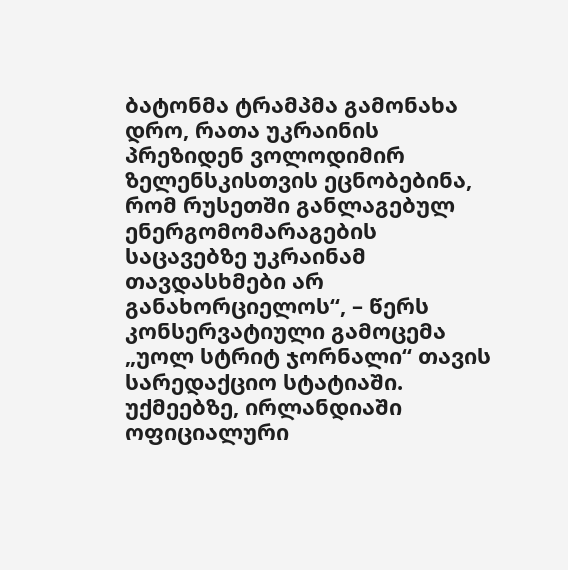ბატონმა ტრამპმა გამონახა დრო, რათა უკრაინის პრეზიდენ ვოლოდიმირ ზელენსკისთვის ეცნობებინა, რომ რუსეთში განლაგებულ ენერგომომარაგების საცავებზე უკრაინამ თავდასხმები არ განახორციელოს“, – წერს კონსერვატიული გამოცემა „უოლ სტრიტ ჯორნალი“ თავის სარედაქციო სტატიაში. უქმეებზე, ირლანდიაში ოფიციალური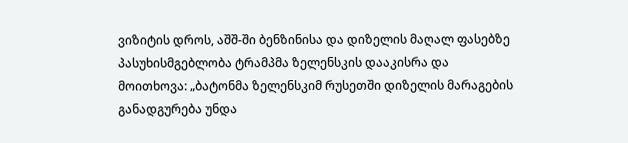ვიზიტის დროს, აშშ-ში ბენზინისა და დიზელის მაღალ ფასებზე პასუხისმგებლობა ტრამპმა ზელენსკის დააკისრა და მოითხოვა: „ბატონმა ზელენსკიმ რუსეთში დიზელის მარაგების განადგურება უნდა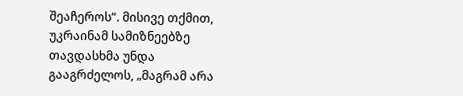შეაჩეროს“. მისივე თქმით, უკრაინამ სამიზნეებზე თავდასხმა უნდა გააგრძელოს, „მაგრამ არა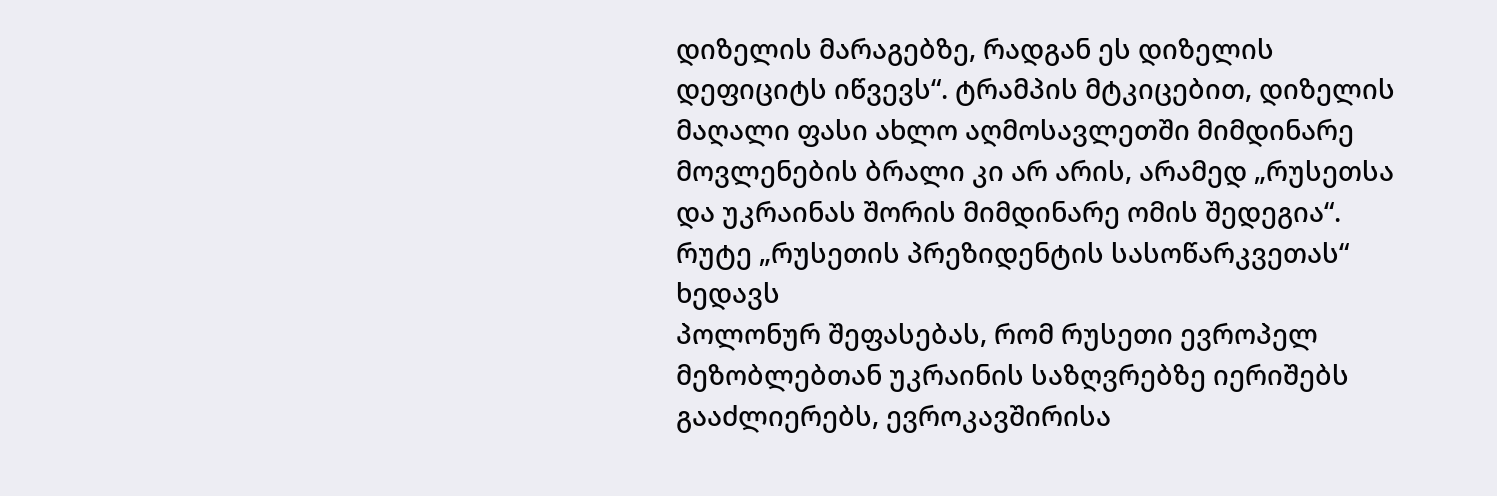დიზელის მარაგებზე, რადგან ეს დიზელის დეფიციტს იწვევს“. ტრამპის მტკიცებით, დიზელის მაღალი ფასი ახლო აღმოსავლეთში მიმდინარე მოვლენების ბრალი კი არ არის, არამედ „რუსეთსა და უკრაინას შორის მიმდინარე ომის შედეგია“.
რუტე „რუსეთის პრეზიდენტის სასოწარკვეთას“ ხედავს
პოლონურ შეფასებას, რომ რუსეთი ევროპელ მეზობლებთან უკრაინის საზღვრებზე იერიშებს გააძლიერებს, ევროკავშირისა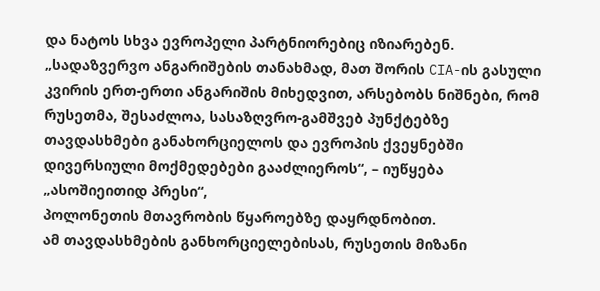და ნატოს სხვა ევროპელი პარტნიორებიც იზიარებენ. „სადაზვერვო ანგარიშების თანახმად, მათ შორის CIA-ის გასული კვირის ერთ-ერთი ანგარიშის მიხედვით, არსებობს ნიშნები, რომ რუსეთმა, შესაძლოა, სასაზღვრო-გამშვებ პუნქტებზე თავდასხმები განახორციელოს და ევროპის ქვეყნებში დივერსიული მოქმედებები გააძლიეროს“, – იუწყება „ასოშიეითიდ პრესი“,
პოლონეთის მთავრობის წყაროებზე დაყრდნობით.
ამ თავდასხმების განხორციელებისას, რუსეთის მიზანი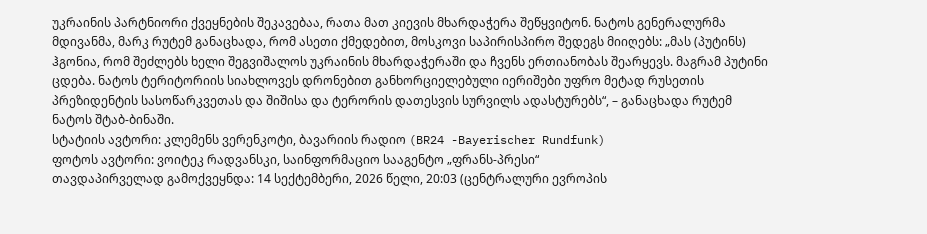უკრაინის პარტნიორი ქვეყნების შეკავებაა, რათა მათ კიევის მხარდაჭერა შეწყვიტონ. ნატოს გენერალურმა მდივანმა, მარკ რუტემ განაცხადა, რომ ასეთი ქმედებით, მოსკოვი საპირისპირო შედეგს მიიღებს: „მას (პუტინს) ჰგონია, რომ შეძლებს ხელი შეგვიშალოს უკრაინის მხარდაჭერაში და ჩვენს ერთიანობას შეარყევს. მაგრამ პუტინი ცდება. ნატოს ტერიტორიის სიახლოვეს დრონებით განხორციელებული იერიშები უფრო მეტად რუსეთის პრეზიდენტის სასოწარკვეთას და შიშისა და ტერორის დათესვის სურვილს ადასტურებს“, – განაცხადა რუტემ ნატოს შტაბ-ბინაში.
სტატიის ავტორი: კლემენს ვერენკოტი, ბავარიის რადიო (BR24 -Bayerischer Rundfunk)
ფოტოს ავტორი: ვოიტეკ რადვანსკი, საინფორმაციო სააგენტო „ფრანს-პრესი“
თავდაპირველად გამოქვეყნდა: 14 სექტემბერი, 2026 წელი, 20:03 (ცენტრალური ევროპის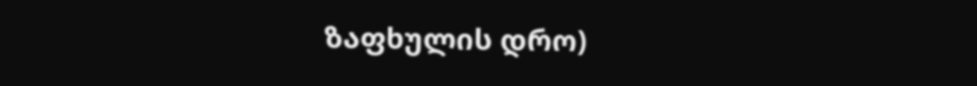ზაფხულის დრო)